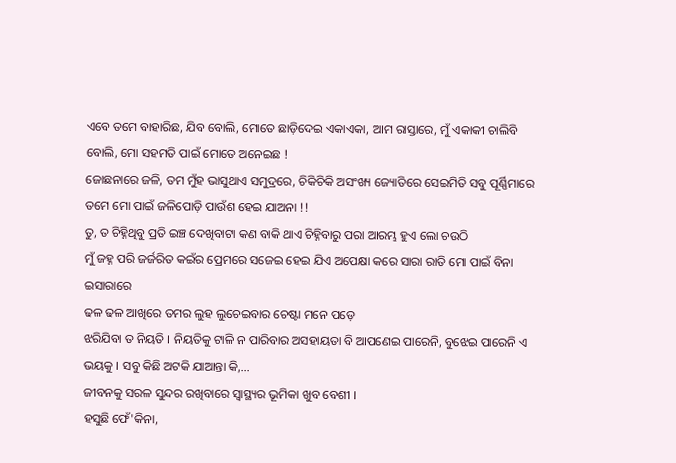ଏବେ ତମେ ବାହାରିଛ, ଯିବ ବୋଲି, ମୋତେ ଛାଡ଼ିଦେଇ ଏକାଏକା, ଆମ ରାସ୍ତାରେ, ମୁଁ ଏକାକୀ ଚାଲିବି ବୋଲି, ମୋ ସହମତି ପାଇଁ ମୋତେ ଅନେଇଛ !
ଜୋଛନାରେ ଜଳି, ତମ ମୁଁହ ଭାସୁଥାଏ ସମୁଦ୍ରରେ, ଚିକିଚିକି ଅସଂଖ୍ୟ ଜ୍ୟୋତିରେ ସେଇମିତି ସବୁ ପୂର୍ଣ୍ଣିମାରେ
ତମେ ମୋ ପାଇଁ ଜଳିପୋଡ଼ି ପାଉଁଶ ହେଇ ଯାଅନା !!
ତୁ, ତ ଚିହ୍ନିଥିବୁ ପ୍ରତି ଇଞ୍ଚ ଦେଖିବାଟା କଣ ବାକି ଥାଏ ଚିହ୍ନିବାରୁ ପରା ଆରମ୍ଭ ହୁଏ ଲୋ ଚଉଠି
ମୁଁ ଜହ୍ନ ପରି ଜର୍ଜରିତ କଇଁର ପ୍ରେମରେ ସଜେଇ ହେଇ ଯିଏ ଅପେକ୍ଷା କରେ ସାରା ରାତି ମୋ ପାଇଁ ବିନା ଇସାରାରେ
ଢଳ ଢଳ ଆଖିରେ ତମର ଲୁହ ଲୁଚେଇବାର ଚେଷ୍ଟା ମନେ ପଡ଼େ
ଝରିଯିବା ତ ନିୟତି । ନିୟତିକୁ ଟାଳି ନ ପାରିବାର ଅସହାୟତା ବି ଆପଣେଇ ପାରେନି, ବୁଝେଇ ପାରେନି ଏ ଭୟକୁ । ସବୁ କିଛି ଅଟକି ଯାଆନ୍ତା କି,...
ଜୀବନକୁ ସରଳ ସୁନ୍ଦର ରଖିବାରେ ସ୍ୱାସ୍ଥ୍ୟର ଭୂମିକା ଖୁବ ବେଶୀ ।
ହସୁଛି ଫେଁ'କିନା,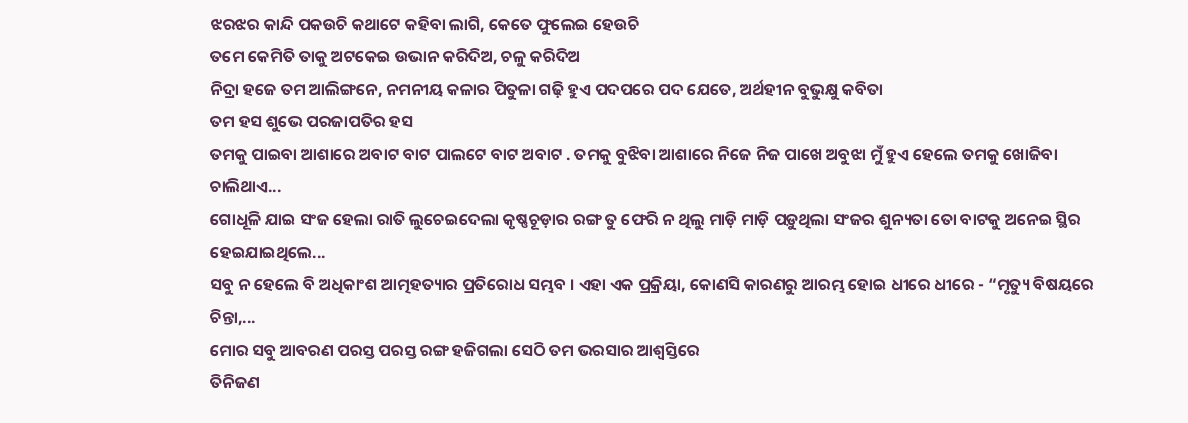ଝରଝର କାନ୍ଦି ପକଉଚି କଥାଟେ କହିବା ଲାଗି, କେତେ ଫୁଲେଇ ହେଉଚି
ତମେ କେମିତି ତାକୁ ଅଟକେଇ ଉଭାନ କରିଦିଅ, ଚଳୁ କରିଦିଅ
ନିଦ୍ରା ହଜେ ତମ ଆଲିଙ୍ଗନେ, ନମନୀୟ କଳାର ପିତୁଳା ଗଢ଼ି ହୁଏ ପଦପରେ ପଦ ଯେତେ, ଅର୍ଥହୀନ ବୁଭୁକ୍ଷୁ କବିତା
ତମ ହସ ଶୁଭେ ପରଜାପତିର ହସ
ତମକୁ ପାଇବା ଆଶାରେ ଅବାଟ ବାଟ ପାଲଟେ ବାଟ ଅବାଟ . ତମକୁ ବୁଝିବା ଆଶାରେ ନିଜେ ନିଜ ପାଖେ ଅବୁଝା ମୁଁ ହୁଏ ହେଲେ ତମକୁ ଖୋଜିବା ଚାଲିଥାଏ...
ଗୋଧୂଳି ଯାଇ ସଂଜ ହେଲା ରାତି ଲୁଚେଇଦେଲା କୃଷ୍ଣଚୂଡ଼ାର ରଙ୍ଗ ତୁ ଫେରି ନ ଥିଲୁ ମାଡ଼ି ମାଡ଼ି ପଡ଼ୁଥିଲା ସଂଜର ଶୁନ୍ୟତା ତୋ ବାଟକୁ ଅନେଇ ସ୍ଥିର ହେଇଯାଇଥିଲେ...
ସବୁ ନ ହେଲେ ବି ଅଧିକାଂଶ ଆତ୍ମହତ୍ୟାର ପ୍ରତିରୋଧ ସମ୍ଭବ । ଏହା ଏକ ପ୍ରକ୍ରିୟା, କୋଣସି କାରଣରୁ ଆରମ୍ଭ ହୋଇ ଧୀରେ ଧୀରେ - “ମୃତ୍ୟୁ ବିଷୟରେ ଚିନ୍ତା,...
ମୋର ସବୁ ଆବରଣ ପରସ୍ତ ପରସ୍ତ ରଙ୍ଗ ହଜିଗଲା ସେଠି ତମ ଭରସାର ଆଶ୍ୱସ୍ତିରେ
ତିନିଜଣ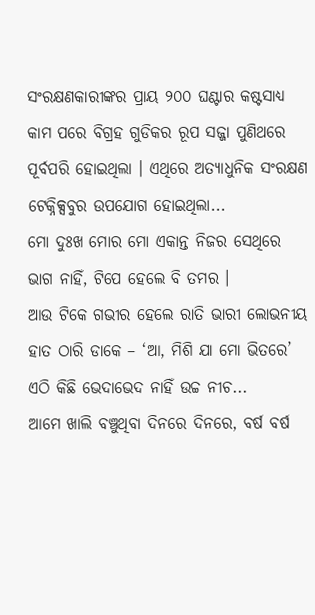ସଂରକ୍ଷଣକାରୀଙ୍କର ପ୍ରାୟ ୨୦୦ ଘଣ୍ଟାର କଷ୍ଟସାଧ୍ୟ କାମ ପରେ ବିଗ୍ରହ ଗୁଡିକର ରୂପ ସଜ୍ଜା ପୁଣିଥରେ ପୂର୍ବପରି ହୋଇଥିଲା । ଏଥିରେ ଅତ୍ୟାଧୁନିକ ସଂରକ୍ଷଣ ଟେକ୍ନିକ୍ସବୁର ଉପଯୋଗ ହୋଇଥିଲା...
ମୋ ଦୁଃଖ ମୋର ମୋ ଏକାନ୍ତ ନିଜର ସେଥିରେ ଭାଗ ନାହିଁ, ଟିପେ ହେଲେ ବି ତମର ।
ଆଉ ଟିକେ ଗଭୀର ହେଲେ ରାତି ଭାରୀ ଲୋଭନୀୟ ହାତ ଠାରି ଡାକେ – ‘ଆ, ମିଶି ଯା ମୋ ଭିତରେ’ ଏଠି କିଛି ଭେଦାଭେଦ ନାହିଁ ଉଚ୍ଚ ନୀଚ...
ଆମେ ଖାଲି ବଞ୍ଚୁଥିବା ଦିନରେ ଦିନରେ, ବର୍ଷ ବର୍ଷ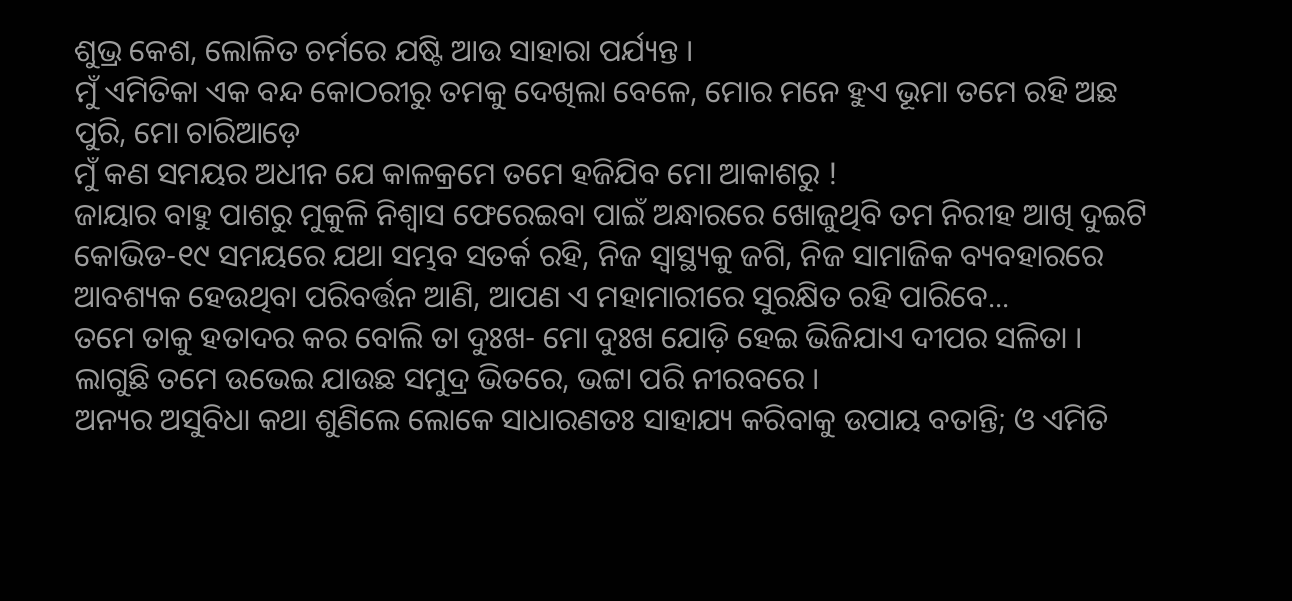ଶୁଭ୍ର କେଶ, ଲୋଳିତ ଚର୍ମରେ ଯଷ୍ଟି ଆଉ ସାହାରା ପର୍ଯ୍ୟନ୍ତ ।
ମୁଁ ଏମିତିକା ଏକ ବନ୍ଦ କୋଠରୀରୁ ତମକୁ ଦେଖିଲା ବେଳେ, ମୋର ମନେ ହୁଏ ଭୂମା ତମେ ରହି ଅଛ ପୁରି, ମୋ ଚାରିଆଡ଼େ
ମୁଁ କଣ ସମୟର ଅଧୀନ ଯେ କାଳକ୍ରମେ ତମେ ହଜିଯିବ ମୋ ଆକାଶରୁ !
ଜାୟାର ବାହୁ ପାଶରୁ ମୁକୁଳି ନିଶ୍ୱାସ ଫେରେଇବା ପାଇଁ ଅନ୍ଧାରରେ ଖୋଜୁଥିବି ତମ ନିରୀହ ଆଖି ଦୁଇଟି
କୋଭିଡ-୧୯ ସମୟରେ ଯଥା ସମ୍ଭବ ସତର୍କ ରହି, ନିଜ ସ୍ୱାସ୍ଥ୍ୟକୁ ଜଗି, ନିଜ ସାମାଜିକ ବ୍ୟବହାରରେ ଆବଶ୍ୟକ ହେଉଥିବା ପରିବର୍ତ୍ତନ ଆଣି, ଆପଣ ଏ ମହାମାରୀରେ ସୁରକ୍ଷିତ ରହି ପାରିବେ...
ତମେ ତାକୁ ହତାଦର କର ବୋଲି ତା ଦୁଃଖ- ମୋ ଦୁଃଖ ଯୋଡ଼ି ହେଇ ଭିଜିଯାଏ ଦୀପର ସଳିତା ।
ଲାଗୁଛି ତମେ ଉଭେଇ ଯାଉଛ ସମୁଦ୍ର ଭିତରେ, ଭଟ୍ଟା ପରି ନୀରବରେ ।
ଅନ୍ୟର ଅସୁବିଧା କଥା ଶୁଣିଲେ ଲୋକେ ସାଧାରଣତଃ ସାହାଯ୍ୟ କରିବାକୁ ଉପାୟ ବତାନ୍ତି; ଓ ଏମିତି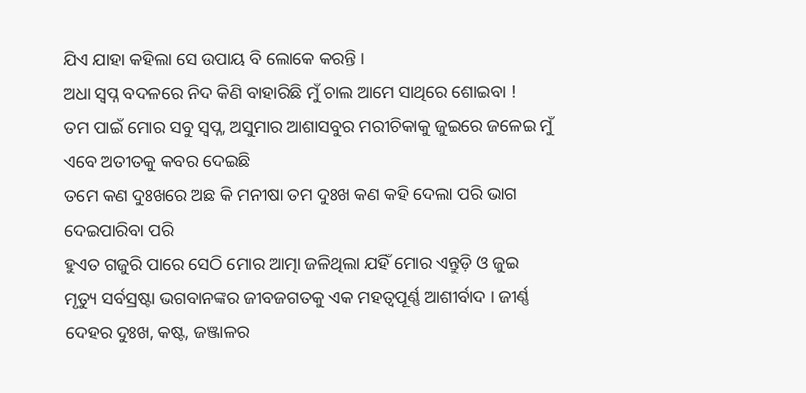ଯିଏ ଯାହା କହିଲା ସେ ଉପାୟ ବି ଲୋକେ କରନ୍ତି ।
ଅଧା ସ୍ୱପ୍ନ ବଦଳରେ ନିଦ କିଣି ବାହାରିଛି ମୁଁ ଚାଲ ଆମେ ସାଥିରେ ଶୋଇବା !
ତମ ପାଇଁ ମୋର ସବୁ ସ୍ୱପ୍ନ, ଅସୁମାର ଆଶାସବୁର ମରୀଚିକାକୁ ଜୁଇରେ ଜଳେଇ ମୁଁ ଏବେ ଅତୀତକୁ କବର ଦେଇଛି
ତମେ କଣ ଦୁଃଖରେ ଅଛ କି ମନୀଷା ତମ ଦୁଃଖ କଣ କହି ଦେଲା ପରି ଭାଗ ଦେଇପାରିବା ପରି
ହୁଏତ ଗଜୁରି ପାରେ ସେଠି ମୋର ଆତ୍ମା ଜଳିଥିଲା ଯହିଁ ମୋର ଏନ୍ତୁଡ଼ି ଓ ଜୁଇ
ମୃତ୍ୟୁ ସର୍ବସ୍ରଷ୍ଟା ଭଗବାନଙ୍କର ଜୀବଜଗତକୁ ଏକ ମହତ୍ୱପୂର୍ଣ୍ଣ ଆଶୀର୍ବାଦ । ଜୀର୍ଣ୍ଣ ଦେହର ଦୁଃଖ, କଷ୍ଟ, ଜଞ୍ଜାଳର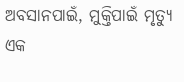ଅବସାନପାଇଁ, ମୁକ୍ତିପାଇଁ ମୃତ୍ୟୁ ଏକ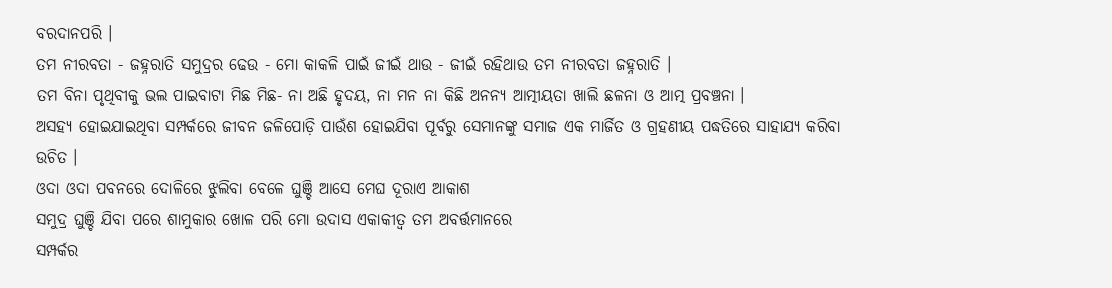ବରଦାନପରି ।
ତମ ନୀରବତା - ଜହ୍ନରାତି ସମୁଦ୍ରର ଢେଉ - ମୋ କାକଳି ପାଇଁ ଜୀଇଁ ଥାଉ - ଜୀଇଁ ରହିଥାଉ ତମ ନୀରବତା ଜହ୍ନରାତି ।
ତମ ବିନା ପୃଥିବୀକୁ ଭଲ ପାଇବାଟା ମିଛ ମିଛ- ନା ଅଛି ହୃଦୟ, ନା ମନ ନା କିଛି ଅନନ୍ୟ ଆତ୍ମୀୟତା ଖାଲି ଛଳନା ଓ ଆତ୍ମ ପ୍ରବଞ୍ଚନା ।
ଅସହ୍ୟ ହୋଇଯାଇଥିବା ସମ୍ପର୍କରେ ଜୀବନ ଜଳିପୋଡ଼ି ପାଉଁଶ ହୋଇଯିବା ପୂର୍ବରୁ ସେମାନଙ୍କୁ ସମାଜ ଏକ ମାର୍ଜିତ ଓ ଗ୍ରହଣୀୟ ପଦ୍ଧତିରେ ସାହାଯ୍ୟ କରିବା ଉଚିତ ।
ଓଦା ଓଦା ପବନରେ ଦୋଳିରେ ଝୁଲିବା ବେଳେ ଘୁଞ୍ଚି ଆସେ ମେଘ ଦୂରାଏ ଆକାଶ
ସମୁଦ୍ର ଘୁଞ୍ଚି ଯିବା ପରେ ଶାମୁକାର ଖୋଳ ପରି ମୋ ଉଦାସ ଏକାକୀତ୍ୱ ତମ ଅବର୍ତ୍ତମାନରେ
ସମ୍ପର୍କର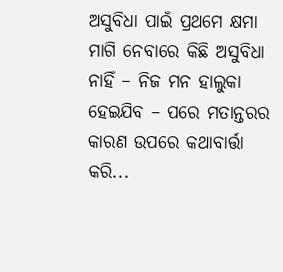ଅସୁବିଧା ପାଇଁ ପ୍ରଥମେ କ୍ଷମା ମାଗି ନେବାରେ କିଛି ଅସୁବିଧା ନାହିଁ – ନିଜ ମନ ହାଲୁକା ହେଇଯିବ – ପରେ ମତାନ୍ତରର କାରଣ ଉପରେ କଥାବାର୍ତ୍ତା କରି...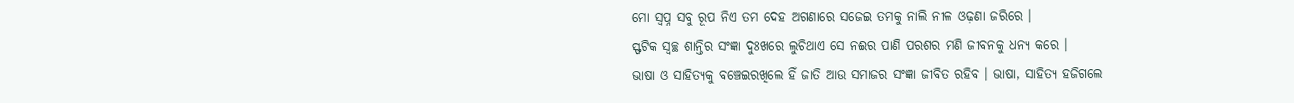ମୋ ସ୍ୱପ୍ନ ସବୁ ରୂପ ନିଏ ତମ ଦେହ ଅଗଣାରେ ସଜେଇ ତମକୁ ନାଲି ନୀଳ ଓଢ଼ଣା ଜରିରେ ।
ସ୍ଫଟିକ ସ୍ଵଚ୍ଛ ଶାନ୍ତିର ସଂଜ୍ଞା ଦୁଃଖରେ ଲୁଚିଥାଏ ସେ ନଈର ପାଣି ପରଶର ମଣି ଜୀବନକୁ ଧନ୍ୟ କରେ ।
ଭାଷା ଓ ସାହିତ୍ୟକୁ ବଞ୍ଚେଇରଖିଲେ ହିଁ ଜାତି ଆଉ ସମାଜର ସଂଜ୍ଞା ଜୀବିତ ରହିବ । ଭାଷା, ସାହିତ୍ୟ ହଜିଗଲେ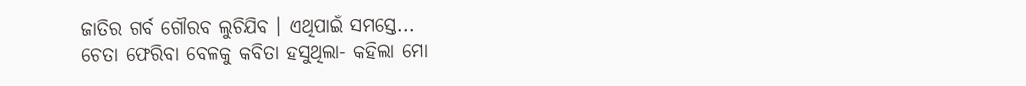ଜାତିର ଗର୍ବ ଗୌରବ ଲୁଚିଯିବ । ଏଥିପାଇଁ ସମସ୍ତେ...
ଚେତା ଫେରିବା ବେଳକୁ କବିତା ହସୁଥିଲା- କହିଲା ମୋ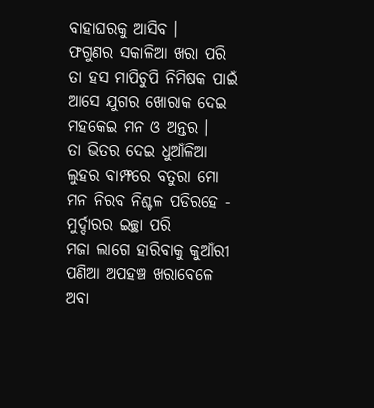ବାହାଘରକୁ ଆସିବ ।
ଫଗୁଣର ସକାଳିଆ ଖରା ପରି ତା ହସ ମାପିଚୁପି ନିମିଷକ ପାଇଁ ଆସେ ଯୁଗର ଖୋରାକ ଦେଇ ମହକେଇ ମନ ଓ ଅନ୍ତର ।
ତା ଭିତର ଦେଇ ଧୁଆଁଳିଆ ଲୁହର ବାମ୍ଫରେ ବତୁରା ମୋ ମନ ନିରବ ନିଶ୍ଚଳ ପଡିରହେ - ମୁର୍ଦ୍ଦାରର ଇଚ୍ଛା ପରି
ମଜା ଲାଗେ ହାରିବାକୁ କୁଆଁରୀ ପଣିଆ ଅପହଞ୍ଚ ଖରାବେଳେ ଅବା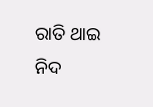ରାତି ଥାଇ ନିଦ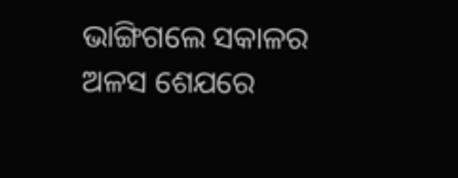ଭାଙ୍ଗିଗଲେ ସକାଳର ଅଳସ ଶେଯରେ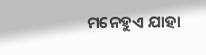ମନେହୁଏ ଯାହା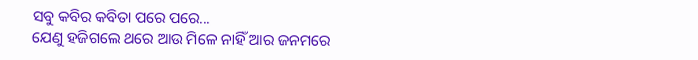ସବୁ କବିର କବିତା ପରେ ପରେ...
ଯେଣୁ ହଜିଗଲେ ଥରେ ଆଉ ମିଳେ ନାହିଁ ଆର ଜନମରେ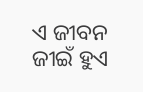ଏ ଜୀବନ ଜୀଇଁ ହୁଏ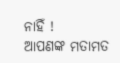ନାହିଁ !
ଆପଣଙ୍କ ମତାମତ